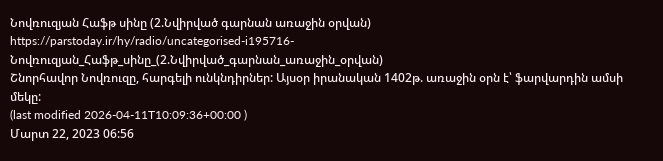Նովռուզյան Հաֆթ սինը (2.Նվիրված գարնան առաջին օրվան)
https://parstoday.ir/hy/radio/uncategorised-i195716-Նովռուզյան_Հաֆթ_սինը_(2.Նվիրված_գարնան_առաջին_օրվան)
Շնորհավոր Նովռուզը, հարգելի ունկնդիրներ: Այսօր իրանական 1402թ. առաջին օրն է՝ ֆարվարդին ամսի մեկը:
(last modified 2026-04-11T10:09:36+00:00 )
Մարտ 22, 2023 06:56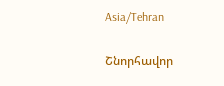Asia/Tehran

Շնորհավոր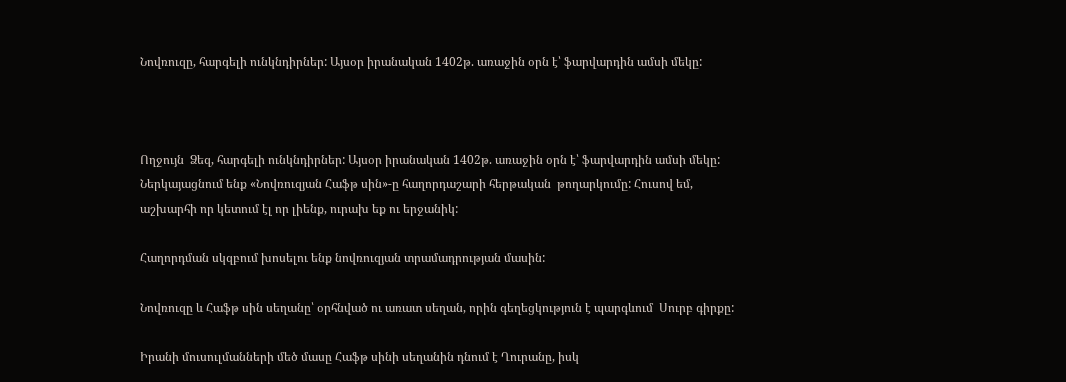Նովռուզը, հարգելի ունկնդիրներ: Այսօր իրանական 1402թ. առաջին օրն է՝ ֆարվարդին ամսի մեկը:



Ողջույն  Ձեզ, հարգելի ունկնդիրներ: Այսօր իրանական 1402թ. առաջին օրն է՝ ֆարվարդին ամսի մեկը: Ներկայացնում ենք «Նովռուզյան Հաֆթ սին»-ը հաղորդաշարի հերթական  թողարկումը: Հուսով եմ, աշխարհի որ կետում էլ որ լիենք, ուրախ եք ու երջանիկ:

Հաղորդման սկզբում խոսելու ենք նովռուզյան տրամադրության մասին:

Նովռուզը և Հաֆթ սին սեղանը՝ օրհնված ու առատ սեղան, որին գեղեցկություն է պարգևում  Սուրբ գիրքը:

Իրանի մուսուլմանների մեծ մասը Հաֆթ սինի սեղանին դնում է Ղուրանը, իսկ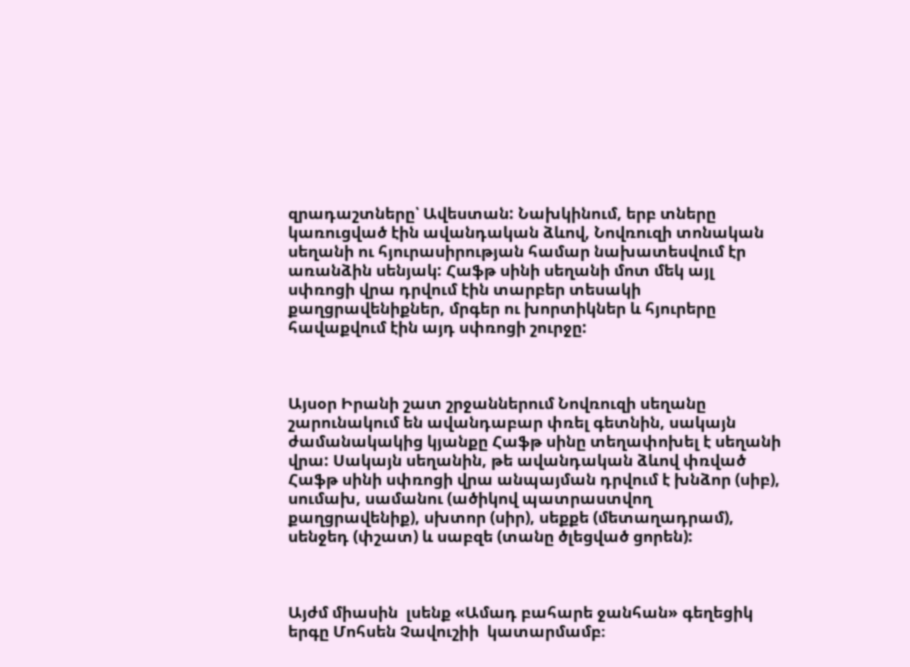զրադաշտները՝ Ավեստան: Նախկինում, երբ տները կառուցված էին ավանդական ձևով, Նովռուզի տոնական սեղանի ու հյուրասիրության համար նախատեսվում էր առանձին սենյակ: Հաֆթ սինի սեղանի մոտ մեկ այլ սփռոցի վրա դրվում էին տարբեր տեսակի քաղցրավենիքներ, մրգեր ու խորտիկներ և հյուրերը հավաքվում էին այդ սփռոցի շուրջը:



Այսօր Իրանի շատ շրջաններում Նովռուզի սեղանը շարունակում են ավանդաբար փռել գետնին, սակայն ժամանակակից կյանքը Հաֆթ սինը տեղափոխել է սեղանի վրա: Սակայն սեղանին, թե ավանդական ձևով փռված Հաֆթ սինի սփռոցի վրա անպայման դրվում է խնձոր (սիբ), սումախ, սամանու (ածիկով պատրաստվող քաղցրավենիք), սխտոր (սիր), սեքքե (մետաղադրամ), սենջեդ (փշատ) և սաբզե (տանը ծլեցված ցորեն):



Այժմ միասին  լսենք «Ամադ բահարե ջանհան» գեղեցիկ երգը Մոհսեն Չավուշիի  կատարմամբ։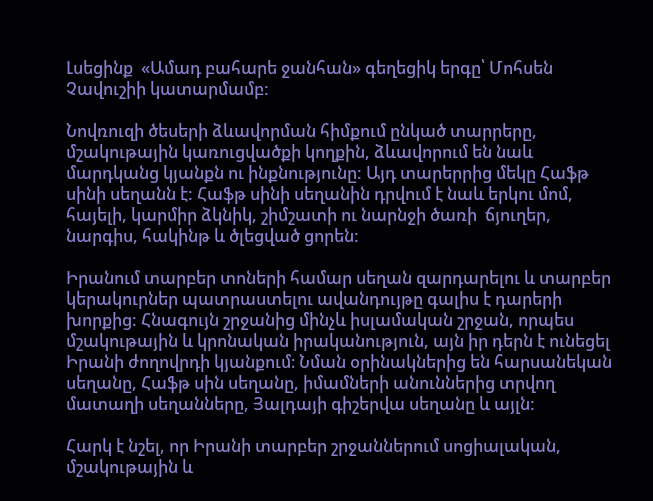Լսեցինք  «Ամադ բահարե ջանհան» գեղեցիկ երգը՝ Մոհսեն Չավուշիի կատարմամբ:

Նովռուզի ծեսերի ձևավորման հիմքում ընկած տարրերը, մշակութային կառուցվածքի կողքին, ձևավորում են նաև մարդկանց կյանքն ու ինքնությունը: Այդ տարերրից մեկը Հաֆթ սինի սեղանն է: Հաֆթ սինի սեղանին դրվում է նաև երկու մոմ, հայելի, կարմիր ձկնիկ, շիմշատի ու նարնջի ծառի  ճյուղեր, նարգիս, հակինթ և ծլեցված ցորեն:

Իրանում տարբեր տոների համար սեղան զարդարելու և տարբեր կերակուրներ պատրաստելու ավանդույթը գալիս է դարերի խորքից: Հնագույն շրջանից մինչև իսլամական շրջան, որպես մշակութային և կրոնական իրականություն, այն իր դերն է ունեցել Իրանի ժողովրդի կյանքում։ Նման օրինակներից են հարսանեկան սեղանը, Հաֆթ սին սեղանը, իմամների անուններից տրվող մատաղի սեղանները, Յալդայի գիշերվա սեղանը և այլն:

Հարկ է նշել, որ Իրանի տարբեր շրջաններում սոցիալական, մշակութային և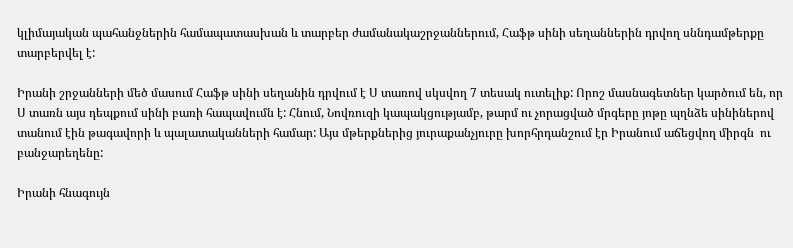կլիմայական պահանջներին համապատասխան և տարբեր ժամանակաշրջաններում, Հաֆթ սինի սեղաններին դրվող սննդամթերքը տարբերվել է:

Իրանի շրջանների մեծ մասում Հաֆթ սինի սեղանին դրվում է Ս տառով սկսվող 7 տեսակ ուտելիք: Որոշ մասնագետներ կարծում են, որ Ս տառն այս դեպքում սինի բառի հապավումն է: Հնում, Նովռուզի կապակցությամբ, թարմ ու չորացված մրգերը յոթը պղնձե սինիներով տանում էին թագավորի և պալատականների համար: Այս մթերքներից յուրաքանչյուրը խորհրդանշում էր Իրանում աճեցվող միրգն  ու բանջարեղենը:

Իրանի հնագույն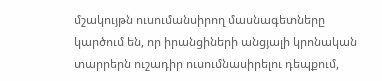մշակույթն ուսումանսիրող մասնագետները կարծում են, որ իրանցիների անցյալի կրոնական տարրերն ուշադիր ուսումնասիրելու դեպքում,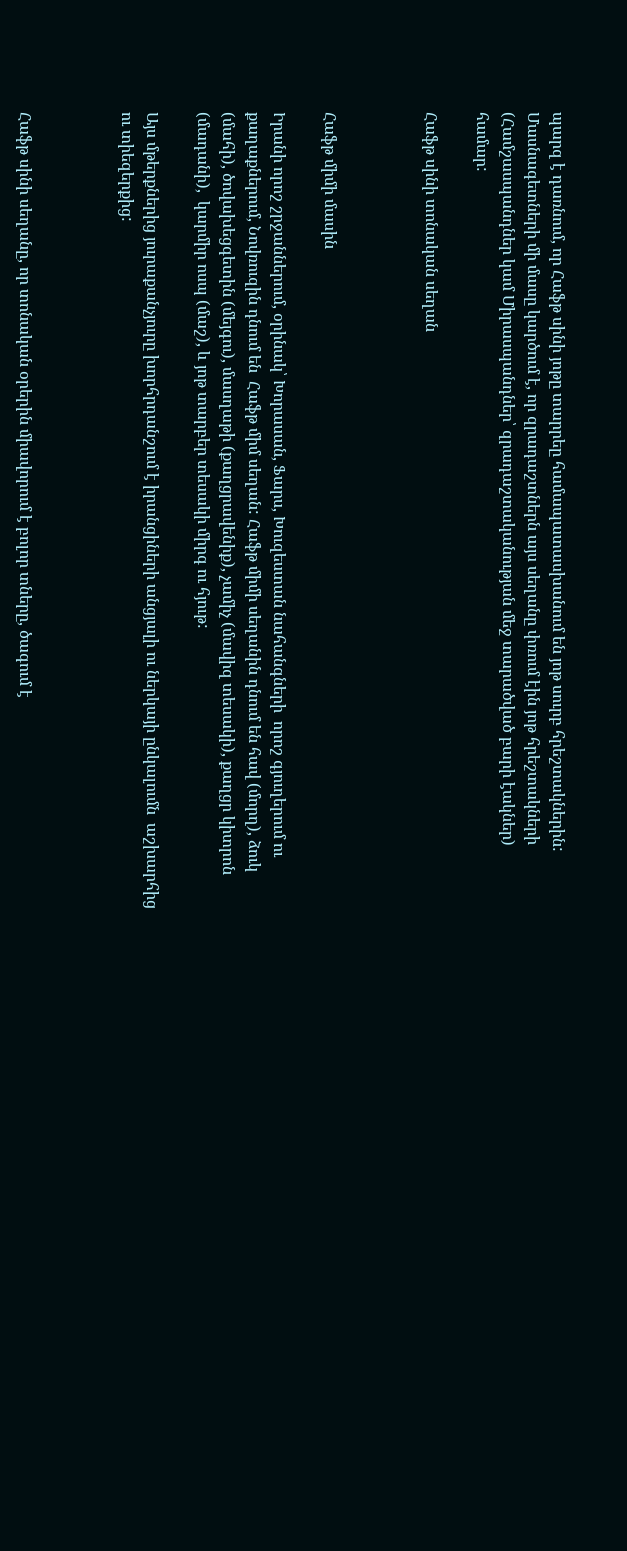պարզ է դառնում, որ Հաֆթ սինի յոթը տարրեը համապատասխանում են յոթ սուրբ հրեշտակներին: Մասնագետների մի մասը կարծում է, որ զրադաշտներն այս սեղանը փռում էին յոթ հրեշտակների (Համշասպանդներ կամ Միրասպանդներ՝ զրադաշտականության մեջ տարածված բարի էակներ) համար:

Հաֆթ սինի տոնական սեղան



Հաֆթ միմի մասին

Իրանի որոշ շրջաններում, օրինակ՝ Խորասան, Ֆարս, Խուզեստան նահանգների  որոշ գյուղերում ու քաղաքներում, Նովռուզին դնում են  Հաֆթ միմ սեղան: Հաֆթ միմի սեղանին դնում են հավ (մորղ), ձուկ (մահի), ծովախեցգետին (մեյգու), մասղաթի (քաղցրավենիք), չամիչ (մավիզ տեսակի), քաղցր կիտրոն (մադանի),  կարմիր ոսպ (մաշ), և յոթ տարբեր տեսակի միրգ ու հյութ:

Այս մթերքներից յուրաքանչյուրը խորհրդանշում է իրանցիների անցյալի ու ներկայի ընկալումն  աշխարհից ու տիեզերքից:



Հաֆթ սինի սեղանը, որ տոնական օրերին միավորում է բոլոր տները, ծագում է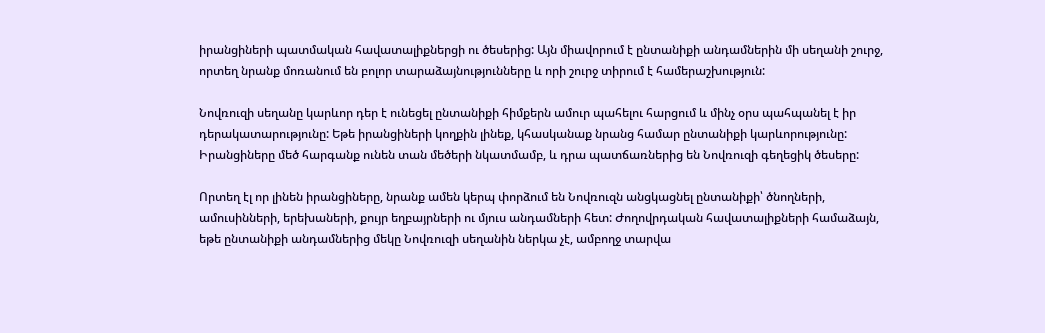իրանցիների պատմական հավատալիքներցի ու ծեսերից: Այն միավորում է ընտանիքի անդամներին մի սեղանի շուրջ, որտեղ նրանք մոռանում են բոլոր տարաձայնությունները և որի շուրջ տիրում է համերաշխություն:

Նովռուզի սեղանը կարևոր դեր է ունեցել ընտանիքի հիմքերն ամուր պահելու հարցում և մինչ օրս պահպանել է իր դերակատարությունը: Եթե իրանցիների կողքին լինեք, կհասկանաք նրանց համար ընտանիքի կարևորությունը: Իրանցիները մեծ հարգանք ունեն տան մեծերի նկատմամբ, և դրա պատճառներից են Նովռուզի գեղեցիկ ծեսերը:

Որտեղ էլ որ լինեն իրանցիները, նրանք ամեն կերպ փորձում են Նովռուզն անցկացնել ընտանիքի՝ ծնողների, ամուսինների, երեխաների, քույր եղբայրների ու մյուս անդամների հետ: Ժողովրդական հավատալիքների համաձայն, եթե ընտանիքի անդամներից մեկը Նովռուզի սեղանին ներկա չէ, ամբողջ տարվա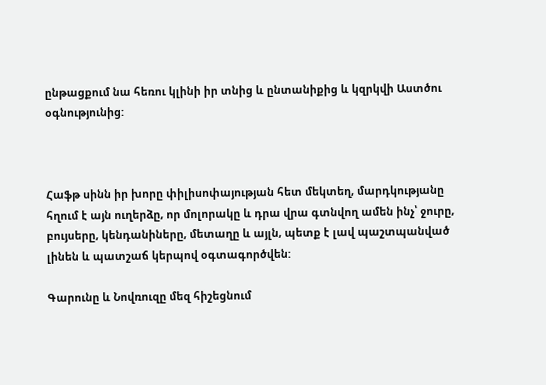ընթացքում նա հեռու կլինի իր տնից և ընտանիքից և կզրկվի Աստծու օգնությունից:



Հաֆթ սինն իր խորը փիլիսոփայության հետ մեկտեղ, մարդկությանը հղում է այն ուղերձը, որ մոլորակը և դրա վրա գտնվող ամեն ինչ՝ ջուրը, բույսերը, կենդանիները, մետաղը և այլն, պետք է լավ պաշտպանված լինեն և պատշաճ կերպով օգտագործվեն:

Գարունը և Նովռուզը մեզ հիշեցնում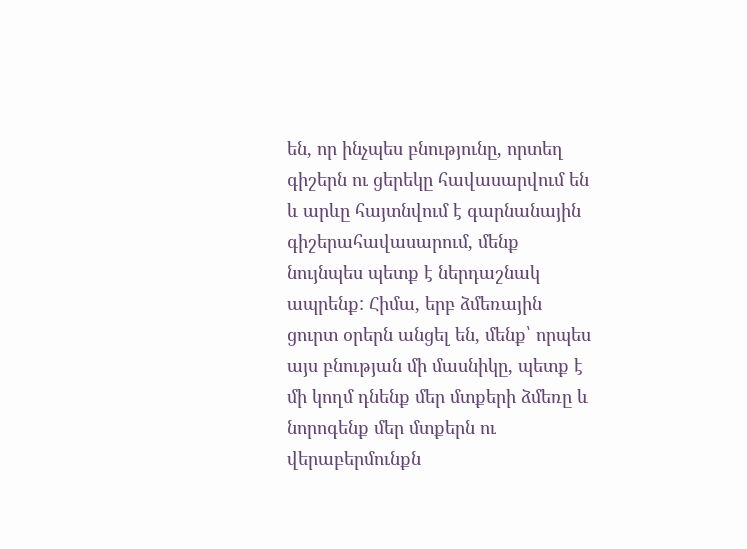են, որ ինչպես բնությունը, որտեղ գիշերն ու ցերեկը հավասարվում են և արևը հայտնվում է գարնանային գիշերահավասարում, մենք նույնպես պետք է ներդաշնակ ապրենք: Հիմա, երբ ձմեռային ցուրտ օրերն անցել են, մենք՝ որպես այս բնության մի մասնիկը, պետք է մի կողմ դնենք մեր մտքերի ձմեռը և նորոգենք մեր մտքերն ու վերաբերմունքն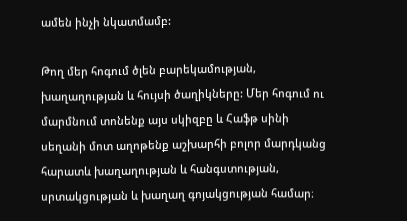ամեն ինչի նկատմամբ:

Թող մեր հոգում ծլեն բարեկամության, խաղաղության և հույսի ծաղիկները: Մեր հոգում ու մարմնում տոնենք այս սկիզբը և Հաֆթ սինի սեղանի մոտ աղոթենք աշխարհի բոլոր մարդկանց հարատև խաղաղության և հանգստության, սրտակցության և խաղաղ գոյակցության համար։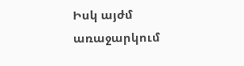Իսկ այժմ առաջարկում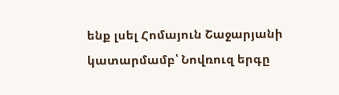ենք լսել Հոմայուն Շաջարյանի կատարմամբ՝ Նովռուզ երգը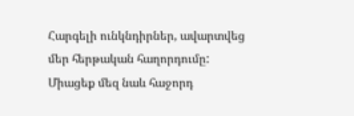Հարգելի ունկնդիրներ, ավարտվեց մեր հերթական հաղորդումը: Միացեք մեզ նաև հաջորդ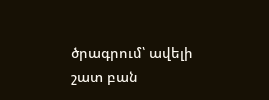ծրագրում՝ ավելի շատ բան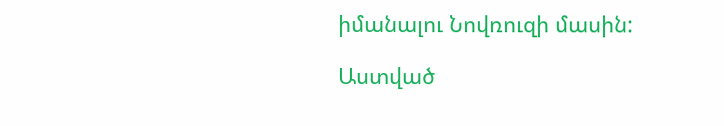իմանալու Նովռուզի մասին:

Աստված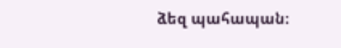ձեզ պահապան։